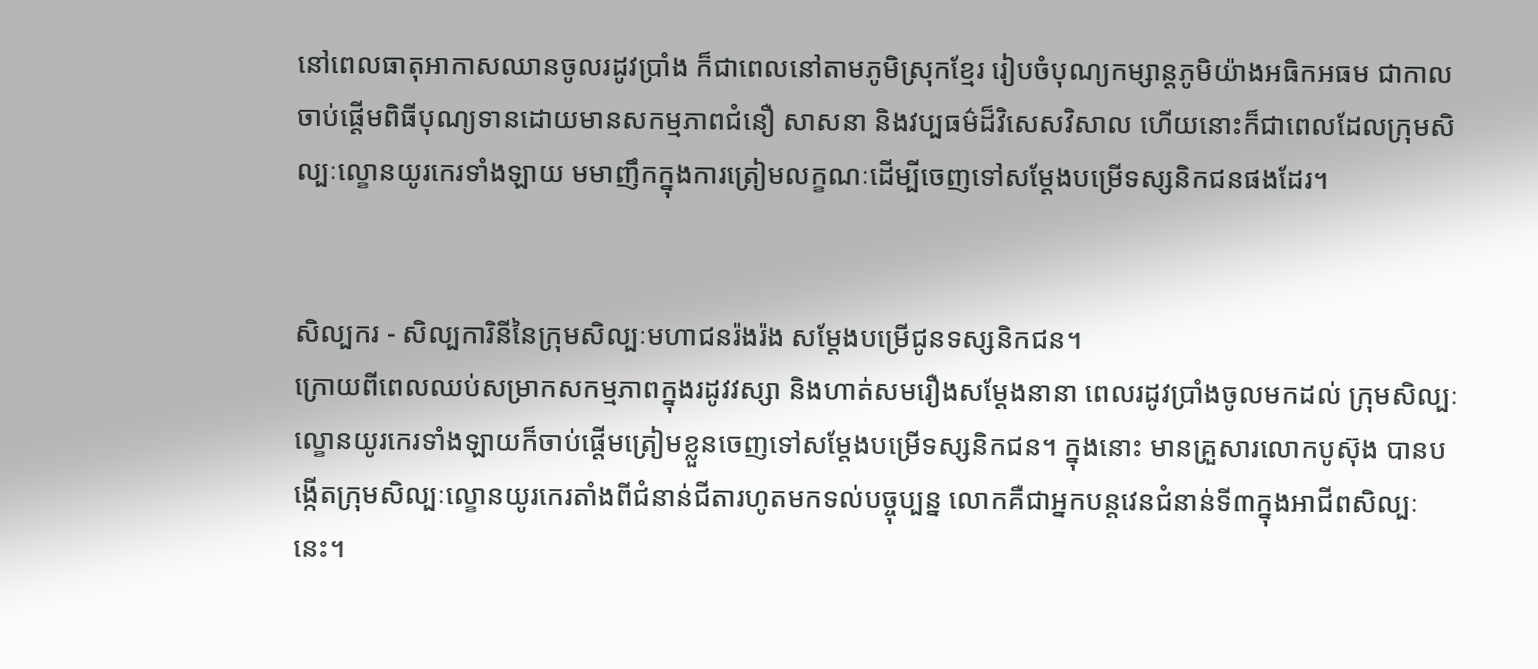នៅពេលធាតុអាកាសឈានចូលរដូវប្រាំង ក៏ជាពេលនៅតាមភូមិស្រុកខ្មែរ រៀបចំបុណ្យកម្សាន្តភូមិយ៉ាងអធិកអធម ជាកាលចាប់ផ្តើមពិធីបុណ្យទានដោយមានសកម្មភាពជំនឿ សាសនា និងវប្បធម៌ដ៏វិសេសវិសាល ហើយនោះក៏ជាពេលដែលក្រុមសិល្បៈល្ខោនយូរកេរទាំងឡាយ មមាញឹកក្នុងការត្រៀមលក្ខណៈដើម្បីចេញទៅសម្ដែងបម្រើទស្សនិកជនផងដែរ។


សិល្បករ - សិល្បការិនីនៃក្រុមសិល្បៈមហាជនរ៉ងរ៉ង សម្ដែងបម្រើជូនទស្សនិកជន។
ក្រោយពីពេលឈប់សម្រាកសកម្មភាពក្នុងរដូវវស្សា និងហាត់សមរឿងសម្ដែងនានា ពេលរដូវប្រាំងចូលមកដល់ ក្រុមសិល្បៈល្ខោនយូរកេរទាំងឡាយក៏ចាប់ផ្ដើមត្រៀមខ្លួនចេញទៅសម្តែងបម្រើទស្សនិកជន។ ក្នុងនោះ មានគ្រួសារលោកបូស៊ុង បានបង្កើតក្រុមសិល្បៈល្ខោនយូរកេរតាំងពីជំនាន់ជីតារហូតមកទល់បច្ចុប្បន្ន លោកគឺជាអ្នកបន្តវេនជំនាន់ទី៣ក្នុងអាជីពសិល្បៈនេះ។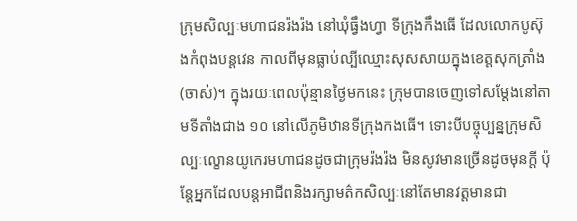ក្រុមសិល្បៈមហាជនរ៉ងរ៉ង នៅឃុំធ្វឹងហ្វា ទីក្រុងកឹងធើ ដែលលោកបូស៊ុងកំពុងបន្តវេន កាលពីមុនធ្លាប់ល្បីឈ្មោះសុសសាយក្នុងខេត្តសុកត្រាំង (ចាស់)។ ក្នុងរយៈពេលប៉ុន្មានថ្ងៃមកនេះ ក្រុមបានចេញទៅសម្តែងនៅតាមទីតាំងជាង ១០ នៅលើភូមិឋានទីក្រុងកងធើ។ ទោះបីបច្ចុប្បន្នក្រុមសិល្បៈល្ខោនយូកេរមហាជនដូចជាក្រុមរ៉ងរ៉ង មិនសូវមានច្រើនដូចមុនក្តី ប៉ុន្តែអ្នកដែលបន្តអាជីពនិងរក្សាមត៌កសិល្បៈនៅតែមានវត្តមានជា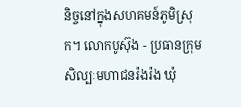និច្ចនៅក្នុងសហគមន៍ភូមិស្រុក។ លោកបូស៊ុង - ប្រធានក្រុមសិល្បៈមហាជនរ៉ងរ៉ង ឃុំ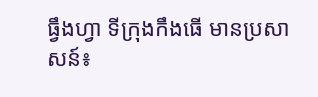ធ្វឹងហ្វា ទីក្រុងកឹងធើ មានប្រសាសន៍៖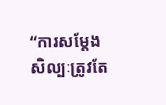“ការសម្ដែងសិល្បៈត្រូវតែ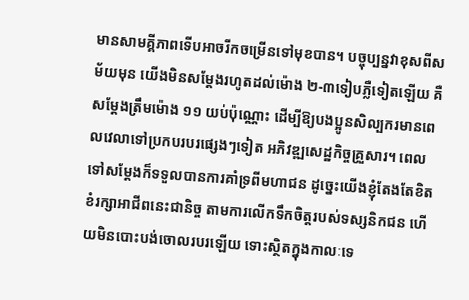មានសាមគ្គីភាពទើបអាចរីកចម្រើនទៅមុខបាន។ បច្ចុប្បន្នវាខុសពីសម័យមុន យើងមិនសម្ដែងរហូតដល់ម៉ោង ២-៣ទៀបភ្លឺទៀតឡើយ គឺសម្ដែងត្រឹមម៉ោង ១១ យប់ប៉ុណ្ណោះ ដើម្បីឱ្យបងប្អូនសិល្បករមានពេលវេលាទៅប្រកបរបរផ្សេងៗទៀត អភិវឌ្ឍសេដ្ឋកិច្ចគ្រួសារ។ ពេលទៅសម្ដែងក៏ទទួលបានការគាំទ្រពីមហាជន ដូច្នេះយើងខ្ញុំតែងតែខិតខំរក្សាអាជីពនេះជានិច្ច តាមការលើកទឹកចិត្តរបស់ទស្សនិកជន ហើយមិនបោះបង់ចោលរបរឡើយ ទោះស្ថិតក្នុងកាលៈទេ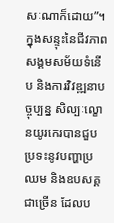សៈណាក៏ដោយ”។
ក្នុងសន្ទុះនៃជីវភាពសង្គមសម័យទំនើប និងការវិវឌ្ឍនាបច្ចុប្បន្ន សិល្បៈល្ខោនយូរកេរបានជួបប្រទះនូវបញ្ហាប្រឈម និងឧបសគ្គជាច្រើន ដែលប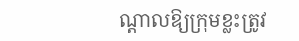ណ្តាលឱ្យក្រុមខ្លះត្រូវ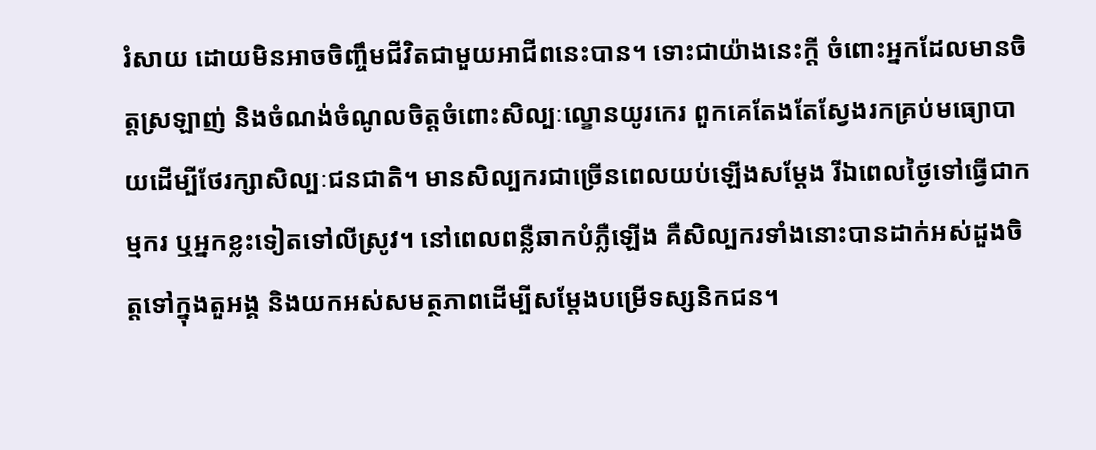រំសាយ ដោយមិនអាចចិញ្ចឹមជីវិតជាមួយអាជីពនេះបាន។ ទោះជាយ៉ាងនេះក្តី ចំពោះអ្នកដែលមានចិត្តស្រឡាញ់ និងចំណង់ចំណូលចិត្តចំពោះសិល្បៈល្ខោនយូរកេរ ពួកគេតែងតែស្វែងរកគ្រប់មធ្យោបាយដើម្បីថែរក្សាសិល្បៈជនជាតិ។ មានសិល្បករជាច្រើនពេលយប់ឡើងសម្ដែង រីឯពេលថ្ងៃទៅធ្វើជាកម្មករ ឬអ្នកខ្លះទៀតទៅលីស្រូវ។ នៅពេលពន្លឺឆាកបំភ្លឺឡើង គឺសិល្បករទាំងនោះបានដាក់អស់ដួងចិត្តទៅក្នុងតួអង្គ និងយកអស់សមត្ថភាពដើម្បីសម្ដែងបម្រើទស្សនិកជន។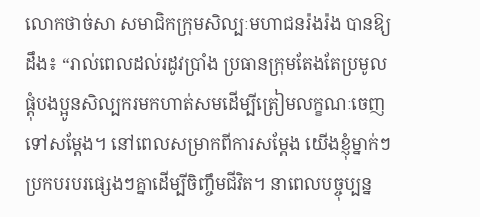លោកថាច់សា សមាជិកក្រុមសិល្បៈមហាជនរ៉ងរ៉ង បានឱ្យដឹង៖ “រាល់ពេលដល់រដូវប្រាំង ប្រធានក្រុមតែងតែប្រមូលផ្ដុំបងប្អូនសិល្បករមកហាត់សមដើម្បីត្រៀមលក្ខណៈចេញទៅសម្ដែង។ នៅពេលសម្រាកពីការសម្តែង យើងខ្ញុំម្នាក់ៗប្រកបរបរផ្សេងៗគ្នាដើម្បីចិញ្ចឹមជីវិត។ នាពេលបច្ចុប្បន្ន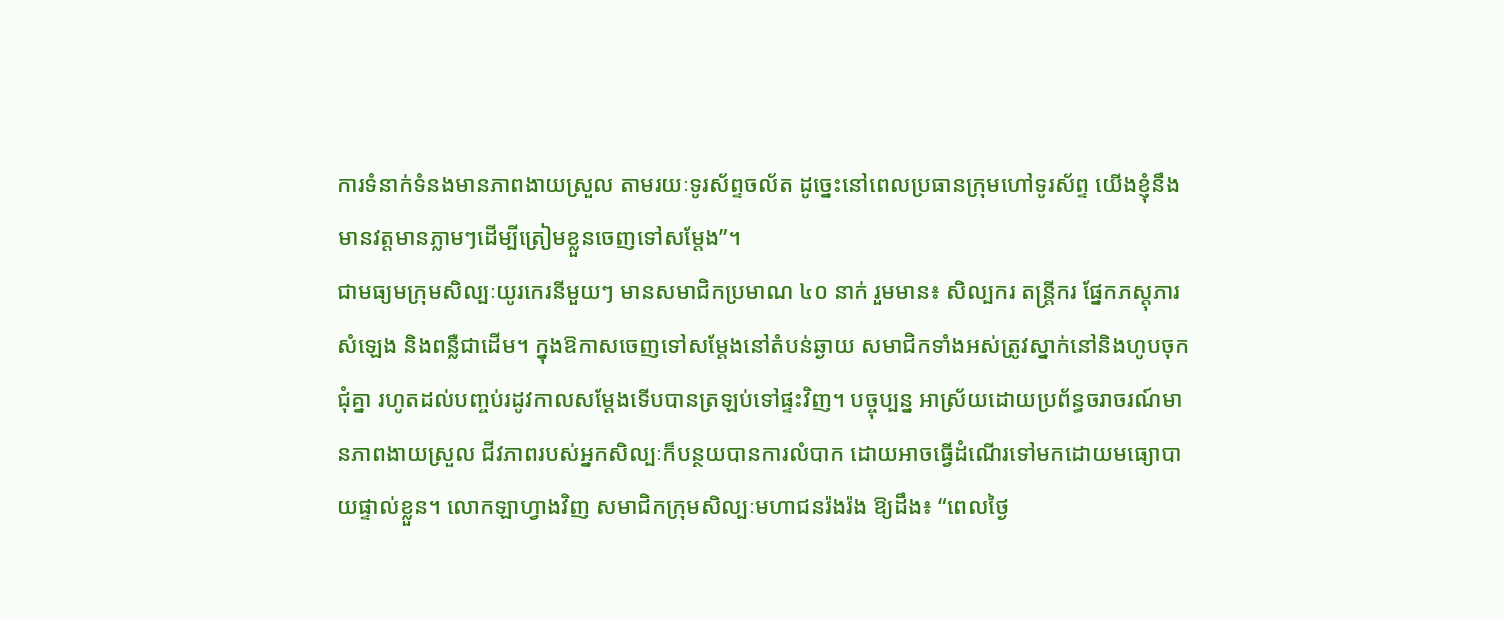ការទំនាក់ទំនងមានភាពងាយស្រួល តាមរយៈទូរស័ព្ទចល័ត ដូច្នេះនៅពេលប្រធានក្រុមហៅទូរស័ព្ទ យើងខ្ញុំនឹងមានវត្តមានភ្លាមៗដើម្បីត្រៀមខ្លួនចេញទៅសម្តែង”។
ជាមធ្យមក្រុមសិល្បៈយូរកេរនីមួយៗ មានសមាជិកប្រមាណ ៤០ នាក់ រួមមាន៖ សិល្បករ តន្ត្រីករ ផ្នែកភស្តុភារ សំឡេង និងពន្លឺជាដើម។ ក្នុងឱកាសចេញទៅសម្តែងនៅតំបន់ឆ្ងាយ សមាជិកទាំងអស់ត្រូវស្នាក់នៅនិងហូបចុកជុំគ្នា រហូតដល់បញ្ចប់រដូវកាលសម្តែងទើបបានត្រឡប់ទៅផ្ទះវិញ។ បច្ចុប្បន្ន អាស្រ័យដោយប្រព័ន្ធចរាចរណ៍មានភាពងាយស្រួល ជីវភាពរបស់អ្នកសិល្បៈក៏បន្ថយបានការលំបាក ដោយអាចធ្វើដំណើរទៅមកដោយមធ្យោបាយផ្ទាល់ខ្លួន។ លោកឡាហ្វាងវិញ សមាជិកក្រុមសិល្បៈមហាជនរ៉ងរ៉ង ឱ្យដឹង៖ “ពេលថ្ងៃ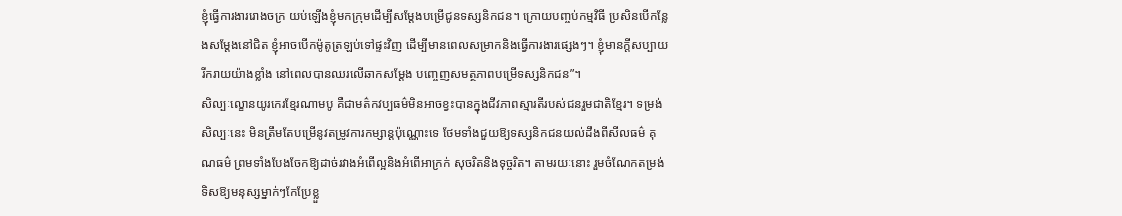ខ្ញុំធ្វើការងាររោងចក្រ យប់ឡើងខ្ញុំមកក្រុមដើម្បីសម្ដែងបម្រើជូនទស្សនិកជន។ ក្រោយបញ្ចប់កម្មវិធី ប្រសិនបើកន្លែងសម្តែងនៅជិត ខ្ញុំអាចបើកម៉ូតូត្រឡប់ទៅផ្ទះវិញ ដើម្បីមានពេលសម្រាកនិងធ្វើការងារផ្សេងៗ។ ខ្ញុំមានក្តីសប្បាយរីករាយយ៉ាងខ្លាំង នៅពេលបានឈរលើឆាកសម្តែង បញ្ចេញសមត្ថភាពបម្រើទស្សនិកជន”។
សិល្បៈល្ខោនយូរកេរខ្មែរណាមបូ គឺជាមត៌កវប្បធម៌មិនអាចខ្វះបានក្នុងជីវភាពស្មារតីរបស់ជនរួមជាតិខ្មែរ។ ទម្រង់សិល្បៈនេះ មិនត្រឹមតែបម្រើនូវតម្រូវការកម្សាន្តប៉ុណ្ណោះទេ ថែមទាំងជួយឱ្យទស្សនិកជនយល់ដឹងពីសីលធម៌ គុណធម៌ ព្រមទាំងបែងចែកឱ្យដាច់រវាងអំពើល្អនិងអំពើអាក្រក់ សុចរិតនិងទុច្ចរិត។ តាមរយៈនោះ រួមចំណែកតម្រង់ទិសឱ្យមនុស្សម្នាក់ៗកែប្រែខ្លួ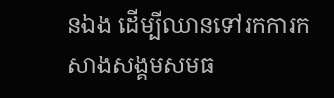នឯង ដើម្បីឈានទៅរកការកសាងសង្គមសមធ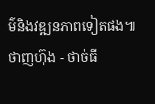ម៌និងវឌ្ឍនភាពទៀតផង៕
ថាញហ៊ុង - ថាច់ធី